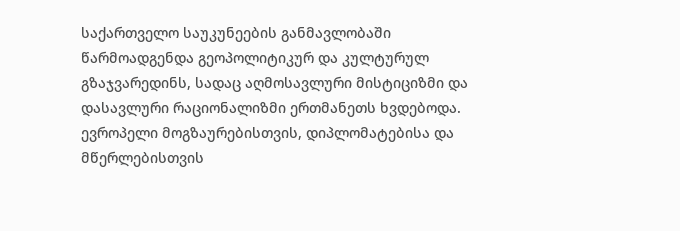საქართველო საუკუნეების განმავლობაში წარმოადგენდა გეოპოლიტიკურ და კულტურულ გზაჯვარედინს, სადაც აღმოსავლური მისტიციზმი და დასავლური რაციონალიზმი ერთმანეთს ხვდებოდა. ევროპელი მოგზაურებისთვის, დიპლომატებისა და მწერლებისთვის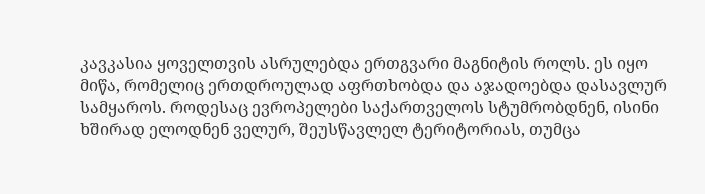კავკასია ყოველთვის ასრულებდა ერთგვარი მაგნიტის როლს. ეს იყო მიწა, რომელიც ერთდროულად აფრთხობდა და აჯადოებდა დასავლურ სამყაროს. როდესაც ევროპელები საქართველოს სტუმრობდნენ, ისინი ხშირად ელოდნენ ველურ, შეუსწავლელ ტერიტორიას, თუმცა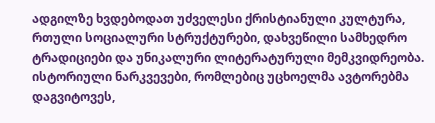ადგილზე ხვდებოდათ უძველესი ქრისტიანული კულტურა, რთული სოციალური სტრუქტურები, დახვეწილი სამხედრო ტრადიციები და უნიკალური ლიტერატურული მემკვიდრეობა.
ისტორიული ნარკვევები, რომლებიც უცხოელმა ავტორებმა დაგვიტოვეს,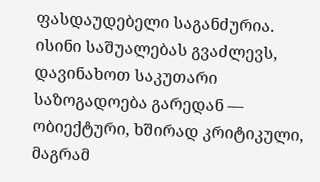ფასდაუდებელი საგანძურია. ისინი საშუალებას გვაძლევს, დავინახოთ საკუთარი საზოგადოება გარედან — ობიექტური, ხშირად კრიტიკული, მაგრამ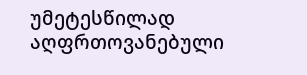უმეტესწილად აღფრთოვანებული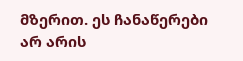მზერით. ეს ჩანაწერები არ არის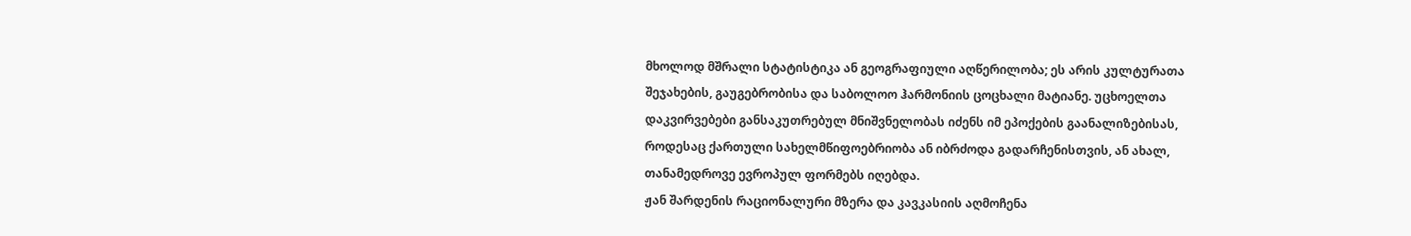მხოლოდ მშრალი სტატისტიკა ან გეოგრაფიული აღწერილობა; ეს არის კულტურათა შეჯახების, გაუგებრობისა და საბოლოო ჰარმონიის ცოცხალი მატიანე. უცხოელთა დაკვირვებები განსაკუთრებულ მნიშვნელობას იძენს იმ ეპოქების გაანალიზებისას, როდესაც ქართული სახელმწიფოებრიობა ან იბრძოდა გადარჩენისთვის, ან ახალ, თანამედროვე ევროპულ ფორმებს იღებდა.
ჟან შარდენის რაციონალური მზერა და კავკასიის აღმოჩენა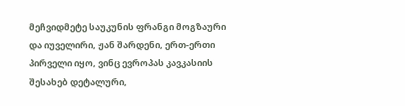მეჩვიდმეტე საუკუნის ფრანგი მოგზაური და იუველირი, ჟან შარდენი, ერთ-ერთი პირველი იყო, ვინც ევროპას კავკასიის შესახებ დეტალური,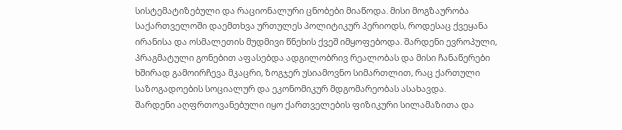სისტემატიზებული და რაციონალური ცნობები მიაწოდა. მისი მოგზაურობა საქართველოში დაემთხვა ურთულეს პოლიტიკურ პერიოდს, როდესაც ქვეყანა ირანისა და ოსმალეთის მუდმივი წნეხის ქვეშ იმყოფებოდა. შარდენი ევროპული, პრაგმატული გონებით აფასებდა ადგილობრივ რეალობას და მისი ჩანაწერები ხშირად გამოირჩევა მკაცრი, ზოგჯერ უსიამოვნო სიმართლით, რაც ქართული საზოგადოების სოციალურ და ეკონომიკურ მდგომარეობას ასახავდა.
შარდენი აღფრთოვანებული იყო ქართველების ფიზიკური სილამაზითა და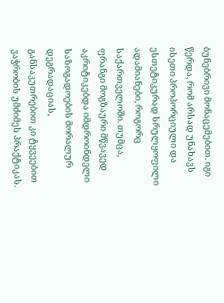ბუნებრივი მონაცემებით. იგი წერდა, რომ არსად უნახავს ისეთი პროპორციული და ესთეტიკურად სრულყოფილი ადამიანები, როგორც საქართველოში. თუმცა, ფრანგი მოგზაური მწვავედ აკრიტიკებდა იმდროინდელი საზოგადოების მორალურ დეგრადაციას, განსაკუთრებით კი ტყვეებით ვაჭრობის უმძიმეს პრაქტიკას.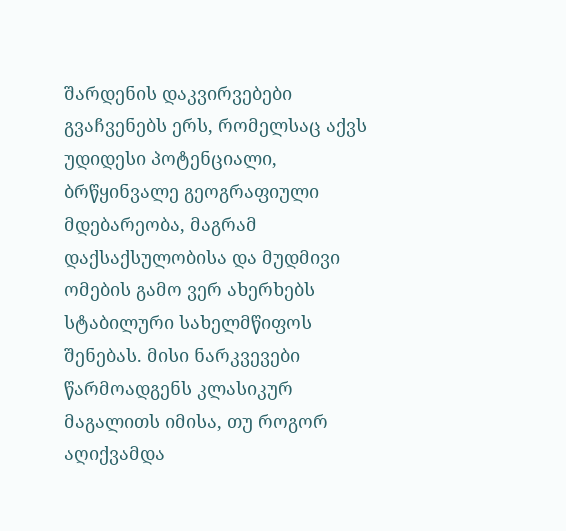შარდენის დაკვირვებები გვაჩვენებს ერს, რომელსაც აქვს უდიდესი პოტენციალი, ბრწყინვალე გეოგრაფიული მდებარეობა, მაგრამ დაქსაქსულობისა და მუდმივი ომების გამო ვერ ახერხებს სტაბილური სახელმწიფოს შენებას. მისი ნარკვევები წარმოადგენს კლასიკურ მაგალითს იმისა, თუ როგორ აღიქვამდა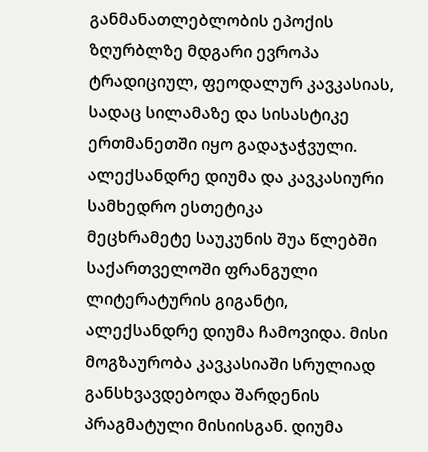განმანათლებლობის ეპოქის ზღურბლზე მდგარი ევროპა ტრადიციულ, ფეოდალურ კავკასიას, სადაც სილამაზე და სისასტიკე ერთმანეთში იყო გადაჯაჭვული.
ალექსანდრე დიუმა და კავკასიური სამხედრო ესთეტიკა
მეცხრამეტე საუკუნის შუა წლებში საქართველოში ფრანგული ლიტერატურის გიგანტი, ალექსანდრე დიუმა ჩამოვიდა. მისი მოგზაურობა კავკასიაში სრულიად განსხვავდებოდა შარდენის პრაგმატული მისიისგან. დიუმა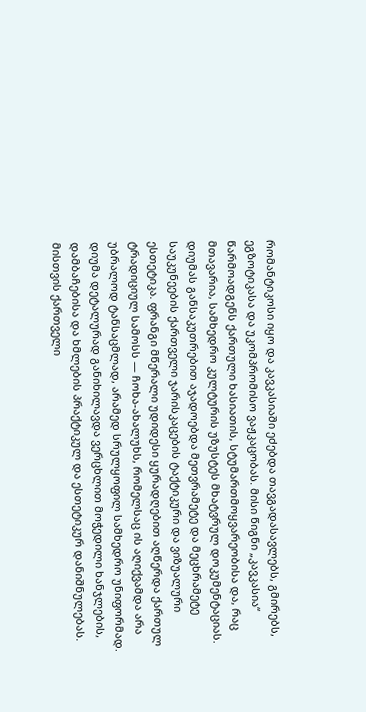რომანტიკოსი იყო და კავკასიაში ეძებდა თავგადასავლებს, გმირებს, ეგზოტიკასა და უკომპრომისო ვაჟკაცობას. მისი წიგნი „კავკასია“ წარმოადგენს ქართული ხასიათის, სტუმართმოყვარეობისა და, რაც მთავარია, სამხედრო კულტურის უზუსტეს მხატვრულ დოკუმენტაციას.
დიუმას განსაკუთრებით აჯადოებდა მეთვრამეტე და მეცხრამეტე საუკუნეების ქართველი ჯარისკაცების ტაქტიკური და ვიზუალური ესთეტიკა. ფრანგი მწერალი უდიდესი ყურადღებით აღწერდა ქართულ ტრადიციულ სამოსს — ჩოხა-ახალუხს, რომელსაც ის აღიქვამდა არა უბრალოდ ტანსაცმლად, არამედ სრულყოფილ სამხედრო უნიფორმად. დიუმა დეტალურად განიხილავდა ვერცხლით მოჭედილი ხანჯლების, დამბაჩებისა და ხმლების პრაქტიკულ და ესთეტიკურ დანიშნულებას. მისთვის ქართველი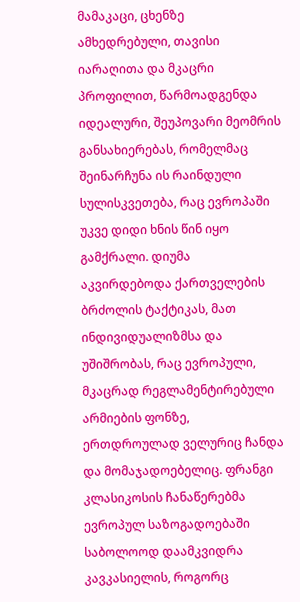მამაკაცი, ცხენზე ამხედრებული, თავისი იარაღითა და მკაცრი პროფილით, წარმოადგენდა იდეალური, შეუპოვარი მეომრის განსახიერებას, რომელმაც შეინარჩუნა ის რაინდული სულისკვეთება, რაც ევროპაში უკვე დიდი ხნის წინ იყო გამქრალი. დიუმა აკვირდებოდა ქართველების ბრძოლის ტაქტიკას, მათ ინდივიდუალიზმსა და უშიშრობას, რაც ევროპული, მკაცრად რეგლამენტირებული არმიების ფონზე, ერთდროულად ველურიც ჩანდა და მომაჯადოებელიც. ფრანგი კლასიკოსის ჩანაწერებმა ევროპულ საზოგადოებაში საბოლოოდ დაამკვიდრა კავკასიელის, როგორც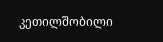კეთილშობილი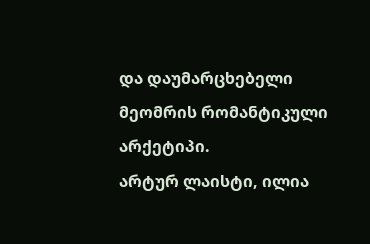და დაუმარცხებელი მეომრის რომანტიკული არქეტიპი.
არტურ ლაისტი, ილია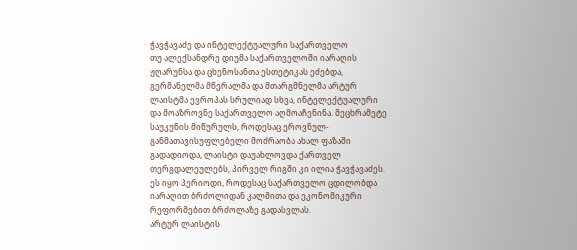ჭავჭავაძე და ინტელექტუალური საქართველო
თუ ალექსანდრე დიუმა საქართველოში იარაღის ჟღარუნსა და ცხენოსანთა ესთეტიკას ეძებდა, გერმანელმა მწერალმა და მთარგმნელმა არტურ ლაისტმა ევროპას სრულიად სხვა, ინტელექტუალური და მოაზროვნე საქართველო აღმოაჩენინა. მეცხრამეტე საუკუნის მიწურულს, როდესაც ეროვნულ-განმათავისუფლებელი მოძრაობა ახალ ფაზაში გადადიოდა, ლაისტი დაუახლოვდა ქართველ თერგდალეულებს, პირველ რიგში კი ილია ჭავჭავაძეს. ეს იყო პერიოდი, როდესაც საქართველო ცდილობდა იარაღით ბრძოლიდან კალმითა და ეკონომიკური რეფორმებით ბრძოლაზე გადასვლას.
არტურ ლაისტის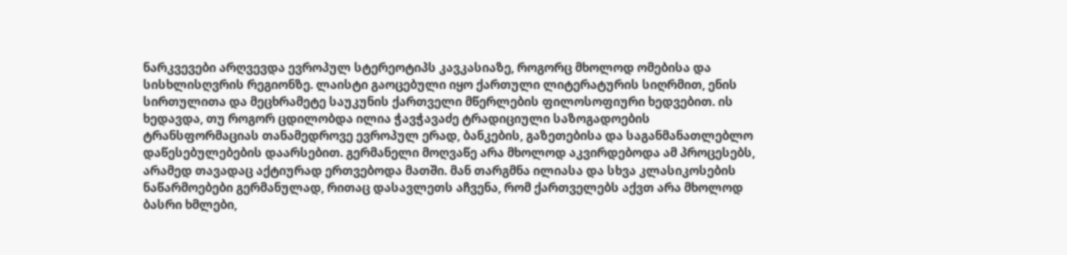ნარკვევები არღვევდა ევროპულ სტერეოტიპს კავკასიაზე, როგორც მხოლოდ ომებისა და სისხლისღვრის რეგიონზე. ლაისტი გაოცებული იყო ქართული ლიტერატურის სიღრმით, ენის სირთულითა და მეცხრამეტე საუკუნის ქართველი მწერლების ფილოსოფიური ხედვებით. ის ხედავდა, თუ როგორ ცდილობდა ილია ჭავჭავაძე ტრადიციული საზოგადოების ტრანსფორმაციას თანამედროვე ევროპულ ერად, ბანკების, გაზეთებისა და საგანმანათლებლო დაწესებულებების დაარსებით. გერმანელი მოღვაწე არა მხოლოდ აკვირდებოდა ამ პროცესებს, არამედ თავადაც აქტიურად ერთვებოდა მათში. მან თარგმნა ილიასა და სხვა კლასიკოსების ნაწარმოებები გერმანულად, რითაც დასავლეთს აჩვენა, რომ ქართველებს აქვთ არა მხოლოდ ბასრი ხმლები,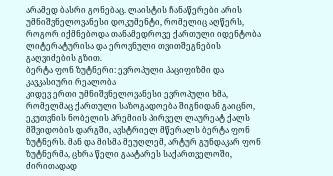არამედ ბასრი გონებაც. ლაისტის ჩანაწერები არის უმნიშვნელოვანესი დოკუმენტი, რომელიც აღწერს, როგორ იქმნებოდა თანამედროვე ქართული იდენტობა ლიტერატურისა და ეროვნული თვითშეგნების გაღვიძების გზით.
ბერტა ფონ ზუტნერი: ევროპული პაციფიზმი და კავკასიური რეალობა
კიდევ ერთი უმნიშვნელოვანესი ევროპული ხმა, რომელმაც ქართული საზოგადოება შიგნიდან გაიცნო, ეკუთვნის ნობელის პრემიის პირველ ლაურეატ ქალს მშვიდობის დარგში, ავსტრიელ მწერალს ბერტა ფონ ზუტნერს. მან და მისმა მეუღლემ, არტურ გუნდაკარ ფონ ზუტნერმა, ცხრა წელი გაატარეს საქართველოში, ძირითადად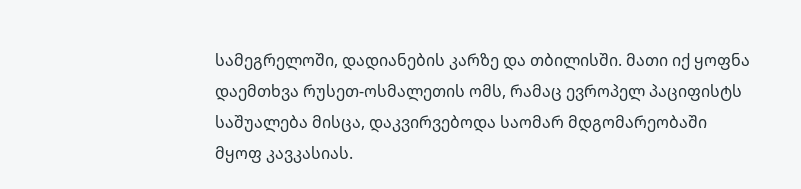სამეგრელოში, დადიანების კარზე და თბილისში. მათი იქ ყოფნა დაემთხვა რუსეთ-ოსმალეთის ომს, რამაც ევროპელ პაციფისტს საშუალება მისცა, დაკვირვებოდა საომარ მდგომარეობაში მყოფ კავკასიას.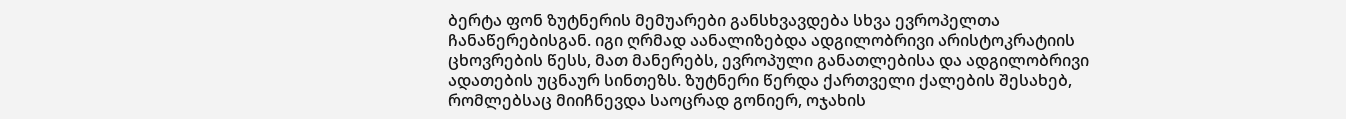ბერტა ფონ ზუტნერის მემუარები განსხვავდება სხვა ევროპელთა ჩანაწერებისგან. იგი ღრმად აანალიზებდა ადგილობრივი არისტოკრატიის ცხოვრების წესს, მათ მანერებს, ევროპული განათლებისა და ადგილობრივი ადათების უცნაურ სინთეზს. ზუტნერი წერდა ქართველი ქალების შესახებ, რომლებსაც მიიჩნევდა საოცრად გონიერ, ოჯახის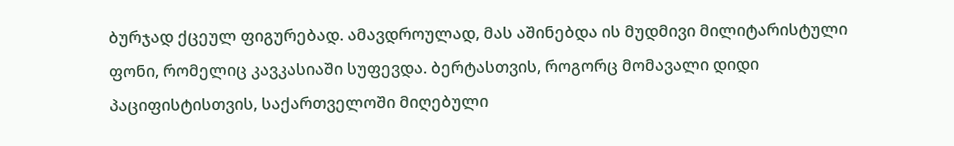ბურჯად ქცეულ ფიგურებად. ამავდროულად, მას აშინებდა ის მუდმივი მილიტარისტული ფონი, რომელიც კავკასიაში სუფევდა. ბერტასთვის, როგორც მომავალი დიდი პაციფისტისთვის, საქართველოში მიღებული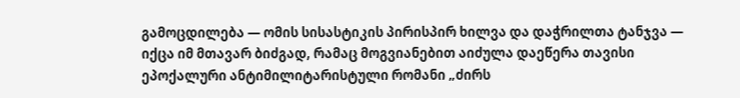გამოცდილება — ომის სისასტიკის პირისპირ ხილვა და დაჭრილთა ტანჯვა — იქცა იმ მთავარ ბიძგად, რამაც მოგვიანებით აიძულა დაეწერა თავისი ეპოქალური ანტიმილიტარისტული რომანი „ძირს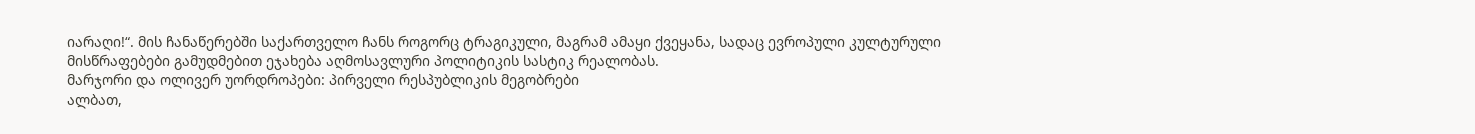იარაღი!“. მის ჩანაწერებში საქართველო ჩანს როგორც ტრაგიკული, მაგრამ ამაყი ქვეყანა, სადაც ევროპული კულტურული მისწრაფებები გამუდმებით ეჯახება აღმოსავლური პოლიტიკის სასტიკ რეალობას.
მარჯორი და ოლივერ უორდროპები: პირველი რესპუბლიკის მეგობრები
ალბათ,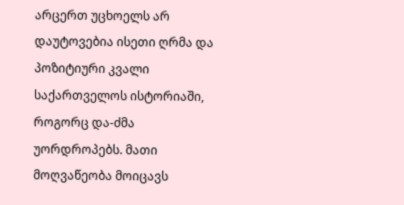არცერთ უცხოელს არ დაუტოვებია ისეთი ღრმა და პოზიტიური კვალი საქართველოს ისტორიაში, როგორც და-ძმა უორდროპებს. მათი მოღვაწეობა მოიცავს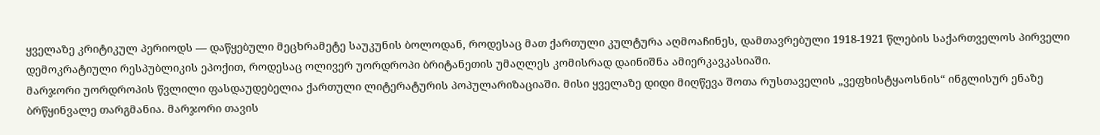ყველაზე კრიტიკულ პერიოდს — დაწყებული მეცხრამეტე საუკუნის ბოლოდან, როდესაც მათ ქართული კულტურა აღმოაჩინეს, დამთავრებული 1918-1921 წლების საქართველოს პირველი დემოკრატიული რესპუბლიკის ეპოქით, როდესაც ოლივერ უორდროპი ბრიტანეთის უმაღლეს კომისრად დაინიშნა ამიერკავკასიაში.
მარჯორი უორდროპის წვლილი ფასდაუდებელია ქართული ლიტერატურის პოპულარიზაციაში. მისი ყველაზე დიდი მიღწევა შოთა რუსთაველის „ვეფხისტყაოსნის“ ინგლისურ ენაზე ბრწყინვალე თარგმანია. მარჯორი თავის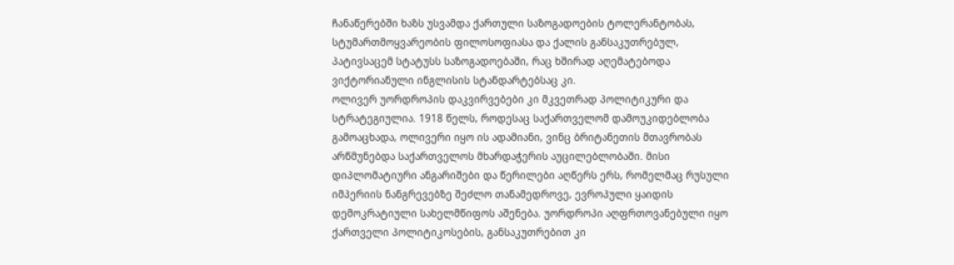ჩანაწერებში ხაზს უსვამდა ქართული საზოგადოების ტოლერანტობას, სტუმართმოყვარეობის ფილოსოფიასა და ქალის განსაკუთრებულ, პატივსაცემ სტატუსს საზოგადოებაში, რაც ხშირად აღემატებოდა ვიქტორიანული ინგლისის სტანდარტებსაც კი.
ოლივერ უორდროპის დაკვირვებები კი მკვეთრად პოლიტიკური და სტრატეგიულია. 1918 წელს, როდესაც საქართველომ დამოუკიდებლობა გამოაცხადა, ოლივერი იყო ის ადამიანი, ვინც ბრიტანეთის მთავრობას არწმუნებდა საქართველოს მხარდაჭერის აუცილებლობაში. მისი დიპლომატიური ანგარიშები და წერილები აღწერს ერს, რომელმაც რუსული იმპერიის ნანგრევებზე შეძლო თანამედროვე, ევროპული ყაიდის დემოკრატიული სახელმწიფოს აშენება. უორდროპი აღფრთოვანებული იყო ქართველი პოლიტიკოსების, განსაკუთრებით კი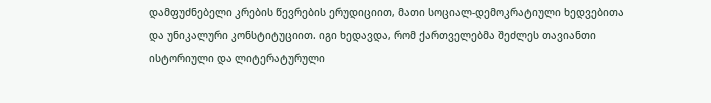დამფუძნებელი კრების წევრების ერუდიციით, მათი სოციალ-დემოკრატიული ხედვებითა და უნიკალური კონსტიტუციით. იგი ხედავდა, რომ ქართველებმა შეძლეს თავიანთი ისტორიული და ლიტერატურული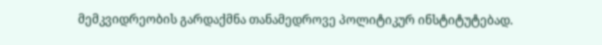მემკვიდრეობის გარდაქმნა თანამედროვე პოლიტიკურ ინსტიტუტებად.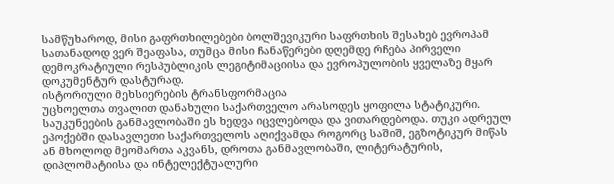სამწუხაროდ, მისი გაფრთხილებები ბოლშევიკური საფრთხის შესახებ ევროპამ სათანადოდ ვერ შეაფასა, თუმცა მისი ჩანაწერები დღემდე რჩება პირველი დემოკრატიული რესპუბლიკის ლეგიტიმაციისა და ევროპულობის ყველაზე მყარ დოკუმენტურ დასტურად.
ისტორიული მეხსიერების ტრანსფორმაცია
უცხოელთა თვალით დანახული საქართველო არასოდეს ყოფილა სტატიკური. საუკუნეების განმავლობაში ეს ხედვა იცვლებოდა და ვითარდებოდა. თუკი ადრეულ ეპოქებში დასავლეთი საქართველოს აღიქვამდა როგორც საშიშ, ეგზოტიკურ მიწას ან მხოლოდ მეომართა აკვანს, დროთა განმავლობაში, ლიტერატურის, დიპლომატიისა და ინტელექტუალური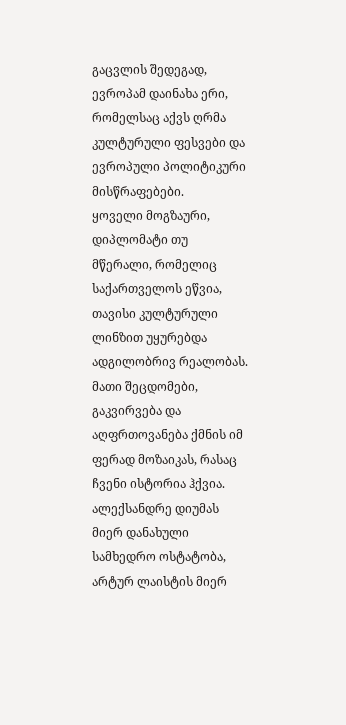გაცვლის შედეგად, ევროპამ დაინახა ერი, რომელსაც აქვს ღრმა კულტურული ფესვები და ევროპული პოლიტიკური მისწრაფებები.
ყოველი მოგზაური, დიპლომატი თუ მწერალი, რომელიც საქართველოს ეწვია, თავისი კულტურული ლინზით უყურებდა ადგილობრივ რეალობას. მათი შეცდომები, გაკვირვება და აღფრთოვანება ქმნის იმ ფერად მოზაიკას, რასაც ჩვენი ისტორია ჰქვია. ალექსანდრე დიუმას მიერ დანახული სამხედრო ოსტატობა, არტურ ლაისტის მიერ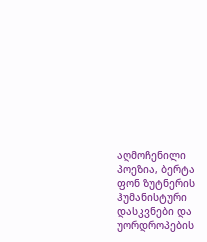აღმოჩენილი პოეზია, ბერტა ფონ ზუტნერის ჰუმანისტური დასკვნები და უორდროპების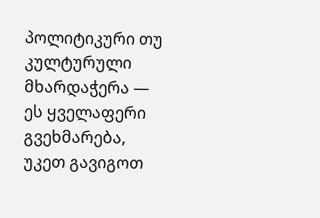პოლიტიკური თუ კულტურული მხარდაჭერა — ეს ყველაფერი გვეხმარება, უკეთ გავიგოთ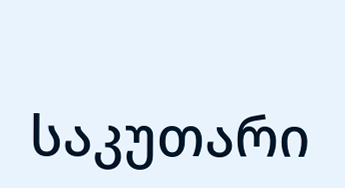საკუთარი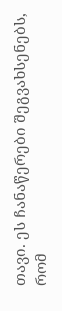თავი. ეს ჩანაწერები შეგვახსენებს, რომ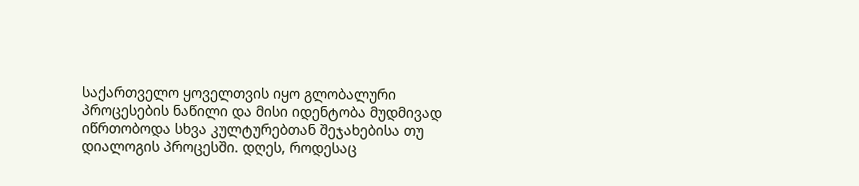საქართველო ყოველთვის იყო გლობალური პროცესების ნაწილი და მისი იდენტობა მუდმივად იწრთობოდა სხვა კულტურებთან შეჯახებისა თუ დიალოგის პროცესში. დღეს, როდესაც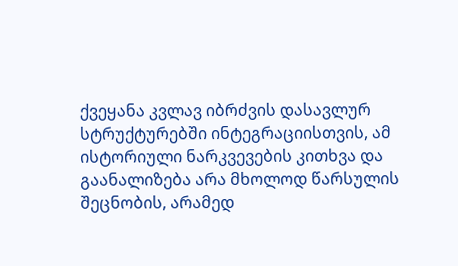ქვეყანა კვლავ იბრძვის დასავლურ სტრუქტურებში ინტეგრაციისთვის, ამ ისტორიული ნარკვევების კითხვა და გაანალიზება არა მხოლოდ წარსულის შეცნობის, არამედ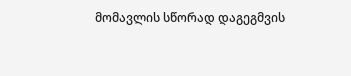მომავლის სწორად დაგეგმვის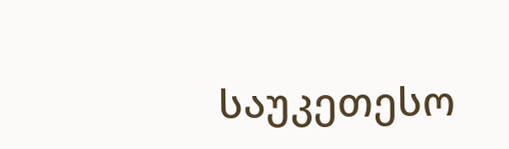საუკეთესო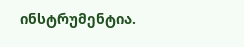ინსტრუმენტია.